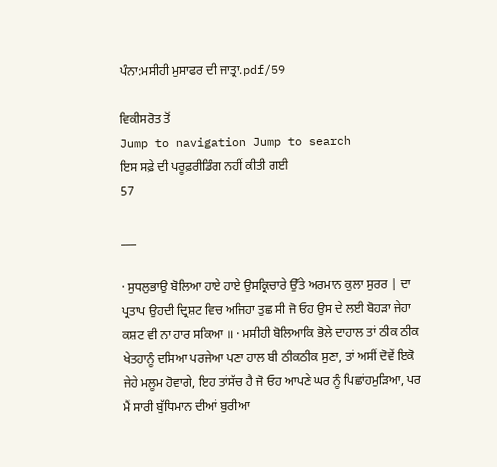ਪੰਨਾ:ਮਸੀਹੀ ਮੁਸਾਫਰ ਦੀ ਜਾਤ੍ਰਾ.pdf/59

ਵਿਕੀਸਰੋਤ ਤੋਂ
Jump to navigation Jump to search
ਇਸ ਸਫ਼ੇ ਦੀ ਪਰੂਫ਼ਰੀਡਿੰਗ ਨਹੀਂ ਕੀਤੀ ਗਈ
57

___

· ਸੁਧਲੁਭਾਉ ਬੋਲਿਆ ਹਾਏ ਹਾਏ ਉਸਕ੍ਰਿਚਾਰੇ ਉੱਤੇ ਅਰਮਾਨ ਕੁਲਾ ਸੁਰਰ | ਦਾ ਪ੍ਰਤਾਪ ਉਹਦੀ ਦ੍ਰਿਸ਼ਟ ਵਿਚ ਅਜਿਹਾ ਤੁਛ ਸੀ ਜੋ ਓਹ ਉਸ ਦੇ ਲਈ ਬੋਹੜਾ ਜੇਹਾ ਕਸ਼ਟ ਵੀ ਨਾ ਹਾਰ ਸਕਿਆ ॥ · ਮਸੀਹੀ ਬੋਲਿਆਕਿ ਭੋਲੇ ਦਾਹਾਲ ਤਾਂ ਠੀਕ ਠੀਕ ਖੇਤਹਾਨੂੰ ਦਸਿਆ ਪਰਜੇਆ ਪਣਾ ਹਾਲ ਬੀ ਠੀਕਠੀਕ ਸੁਣਾ, ਤਾਂ ਅਸੀਂ ਦੋਵੇਂ ਇਕੋ ਜੇਹੇ ਮਲੂਮ ਹੋਵਾਗੇ, ਇਹ ਤਾਂਸੱਚ ਹੈ ਜੋ ਓਹ ਆਪਣੇ ਘਰ ਨੂੰ ਪਿਛਾਂਹਮੁੜਿਆ, ਪਰ ਮੈਂ ਸਾਰੀ ਬੁੱਧਿਮਾਨ ਦੀਆਂ ਬੁਰੀਆ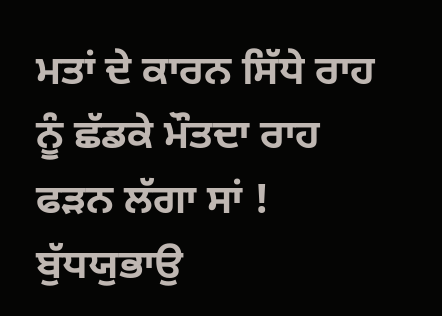ਮਤਾਂ ਦੇ ਕਾਰਨ ਸਿੱਧੇ ਰਾਹ ਨੂੰ ਛੱਡਕੇ ਮੌਤਦਾ ਰਾਹ ਫੜਨ ਲੱਗਾ ਸਾਂ ! ਬੁੱਧਯੁਭਾਉ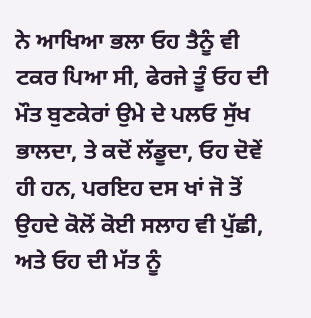ਨੇ ਆਖਿਆ ਭਲਾ ਓਹ ਤੈਨੂੰ ਵੀ ਟਕਰ ਪਿਆ ਸੀ, ਫੇਰਜੇ ਤੂੰ ਓਹ ਦੀ ਮੌਤ ਬੁਣਕੇਰਾਂ ਉਮੇ ਦੇ ਪਲਓ ਸੁੱਖ ਭਾਲਦਾ, ਤੇ ਕਦੋਂ ਲੱਡੂਦਾ, ਓਹ ਦੋਵੇਂ ਹੀ ਹਨ, ਪਰਇਹ ਦਸ ਖਾਂ ਜੋ ਤੋਂ ਉਹਦੇ ਕੋਲੋਂ ਕੋਈ ਸਲਾਹ ਵੀ ਪੁੱਛੀ, ਅਤੇ ਓਹ ਦੀ ਮੱਤ ਨੂੰ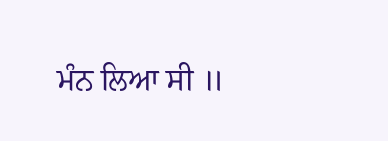ਮੰਨ ਲਿਆ ਸੀ ॥